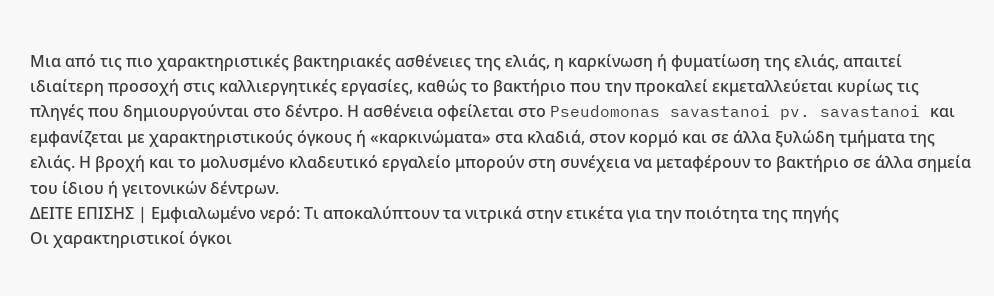Μια από τις πιο χαρακτηριστικές βακτηριακές ασθένειες της ελιάς, η καρκίνωση ή φυματίωση της ελιάς, απαιτεί ιδιαίτερη προσοχή στις καλλιεργητικές εργασίες, καθώς το βακτήριο που την προκαλεί εκμεταλλεύεται κυρίως τις πληγές που δημιουργούνται στο δέντρο. Η ασθένεια οφείλεται στο Pseudomonas savastanoi pv. savastanoi και εμφανίζεται με χαρακτηριστικούς όγκους ή «καρκινώματα» στα κλαδιά, στον κορμό και σε άλλα ξυλώδη τμήματα της ελιάς. Η βροχή και το μολυσμένο κλαδευτικό εργαλείο μπορούν στη συνέχεια να μεταφέρουν το βακτήριο σε άλλα σημεία του ίδιου ή γειτονικών δέντρων.
ΔΕΙΤΕ ΕΠΙΣΗΣ | Εμφιαλωμένο νερό: Τι αποκαλύπτουν τα νιτρικά στην ετικέτα για την ποιότητα της πηγής
Οι χαρακτηριστικοί όγκοι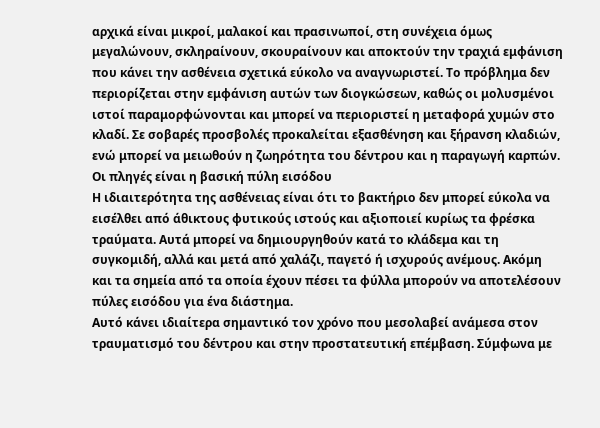αρχικά είναι μικροί, μαλακοί και πρασινωποί, στη συνέχεια όμως μεγαλώνουν, σκληραίνουν, σκουραίνουν και αποκτούν την τραχιά εμφάνιση που κάνει την ασθένεια σχετικά εύκολο να αναγνωριστεί. Το πρόβλημα δεν περιορίζεται στην εμφάνιση αυτών των διογκώσεων, καθώς οι μολυσμένοι ιστοί παραμορφώνονται και μπορεί να περιοριστεί η μεταφορά χυμών στο κλαδί. Σε σοβαρές προσβολές προκαλείται εξασθένηση και ξήρανση κλαδιών, ενώ μπορεί να μειωθούν η ζωηρότητα του δέντρου και η παραγωγή καρπών.
Οι πληγές είναι η βασική πύλη εισόδου
Η ιδιαιτερότητα της ασθένειας είναι ότι το βακτήριο δεν μπορεί εύκολα να εισέλθει από άθικτους φυτικούς ιστούς και αξιοποιεί κυρίως τα φρέσκα τραύματα. Αυτά μπορεί να δημιουργηθούν κατά το κλάδεμα και τη συγκομιδή, αλλά και μετά από χαλάζι, παγετό ή ισχυρούς ανέμους. Ακόμη και τα σημεία από τα οποία έχουν πέσει τα φύλλα μπορούν να αποτελέσουν πύλες εισόδου για ένα διάστημα.
Αυτό κάνει ιδιαίτερα σημαντικό τον χρόνο που μεσολαβεί ανάμεσα στον τραυματισμό του δέντρου και στην προστατευτική επέμβαση. Σύμφωνα με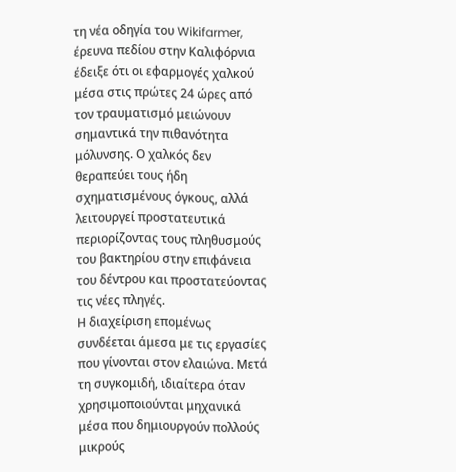τη νέα οδηγία του Wikifarmer, έρευνα πεδίου στην Καλιφόρνια έδειξε ότι οι εφαρμογές χαλκού μέσα στις πρώτες 24 ώρες από τον τραυματισμό μειώνουν σημαντικά την πιθανότητα μόλυνσης. Ο χαλκός δεν θεραπεύει τους ήδη σχηματισμένους όγκους, αλλά λειτουργεί προστατευτικά περιορίζοντας τους πληθυσμούς του βακτηρίου στην επιφάνεια του δέντρου και προστατεύοντας τις νέες πληγές.
Η διαχείριση επομένως συνδέεται άμεσα με τις εργασίες που γίνονται στον ελαιώνα. Μετά τη συγκομιδή, ιδιαίτερα όταν χρησιμοποιούνται μηχανικά μέσα που δημιουργούν πολλούς μικρούς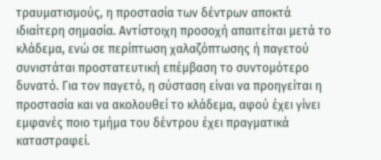τραυματισμούς, η προστασία των δέντρων αποκτά ιδιαίτερη σημασία. Αντίστοιχη προσοχή απαιτείται μετά το κλάδεμα, ενώ σε περίπτωση χαλαζόπτωσης ή παγετού συνιστάται προστατευτική επέμβαση το συντομότερο δυνατό. Για τον παγετό, η σύσταση είναι να προηγείται η προστασία και να ακολουθεί το κλάδεμα, αφού έχει γίνει εμφανές ποιο τμήμα του δέντρου έχει πραγματικά καταστραφεί.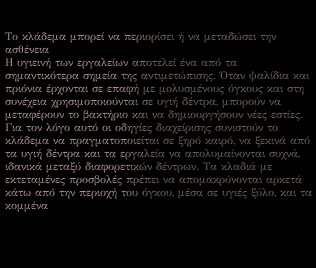Το κλάδεμα μπορεί να περιορίσει ή να μεταδώσει την ασθένεια
Η υγιεινή των εργαλείων αποτελεί ένα από τα σημαντικότερα σημεία της αντιμετώπισης. Όταν ψαλίδια και πριόνια έρχονται σε επαφή με μολυσμένους όγκους και στη συνέχεια χρησιμοποιούνται σε υγιή δέντρα, μπορούν να μεταφέρουν το βακτήριο και να δημιουργήσουν νέες εστίες. Για τον λόγο αυτό οι οδηγίες διαχείρισης συνιστούν το κλάδεμα να πραγματοποιείται σε ξηρό καιρό, να ξεκινά από τα υγιή δέντρα και τα εργαλεία να απολυμαίνονται συχνά, ιδανικά μεταξύ διαφορετικών δέντρων. Τα κλαδιά με εκτεταμένες προσβολές πρέπει να απομακρύνονται αρκετά κάτω από την περιοχή του όγκου, μέσα σε υγιές ξύλο, και τα κομμένα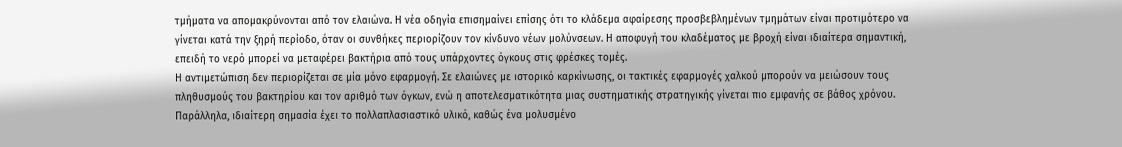τμήματα να απομακρύνονται από τον ελαιώνα. Η νέα οδηγία επισημαίνει επίσης ότι το κλάδεμα αφαίρεσης προσβεβλημένων τμημάτων είναι προτιμότερο να γίνεται κατά την ξηρή περίοδο, όταν οι συνθήκες περιορίζουν τον κίνδυνο νέων μολύνσεων. Η αποφυγή του κλαδέματος με βροχή είναι ιδιαίτερα σημαντική, επειδή το νερό μπορεί να μεταφέρει βακτήρια από τους υπάρχοντες όγκους στις φρέσκες τομές.
Η αντιμετώπιση δεν περιορίζεται σε μία μόνο εφαρμογή. Σε ελαιώνες με ιστορικό καρκίνωσης, οι τακτικές εφαρμογές χαλκού μπορούν να μειώσουν τους πληθυσμούς του βακτηρίου και τον αριθμό των όγκων, ενώ η αποτελεσματικότητα μιας συστηματικής στρατηγικής γίνεται πιο εμφανής σε βάθος χρόνου. Παράλληλα, ιδιαίτερη σημασία έχει το πολλαπλασιαστικό υλικό, καθώς ένα μολυσμένο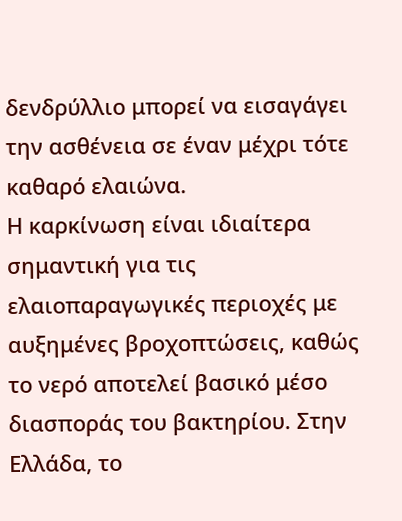δενδρύλλιο μπορεί να εισαγάγει την ασθένεια σε έναν μέχρι τότε καθαρό ελαιώνα.
Η καρκίνωση είναι ιδιαίτερα σημαντική για τις ελαιοπαραγωγικές περιοχές με αυξημένες βροχοπτώσεις, καθώς το νερό αποτελεί βασικό μέσο διασποράς του βακτηρίου. Στην Ελλάδα, το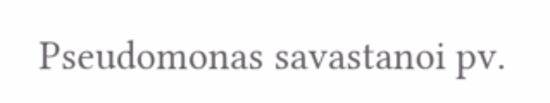Pseudomonas savastanoi pv.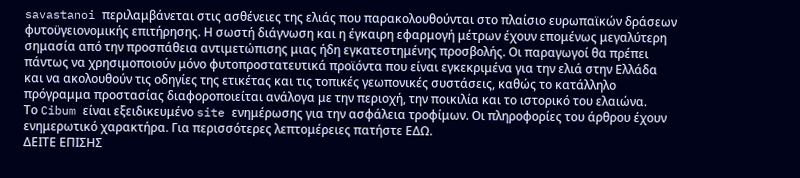savastanoi περιλαμβάνεται στις ασθένειες της ελιάς που παρακολουθούνται στο πλαίσιο ευρωπαϊκών δράσεων φυτοϋγειονομικής επιτήρησης. Η σωστή διάγνωση και η έγκαιρη εφαρμογή μέτρων έχουν επομένως μεγαλύτερη σημασία από την προσπάθεια αντιμετώπισης μιας ήδη εγκατεστημένης προσβολής. Οι παραγωγοί θα πρέπει πάντως να χρησιμοποιούν μόνο φυτοπροστατευτικά προϊόντα που είναι εγκεκριμένα για την ελιά στην Ελλάδα και να ακολουθούν τις οδηγίες της ετικέτας και τις τοπικές γεωπονικές συστάσεις, καθώς το κατάλληλο πρόγραμμα προστασίας διαφοροποιείται ανάλογα με την περιοχή, την ποικιλία και το ιστορικό του ελαιώνα.
Το Cibum είναι εξειδικευμένο site ενημέρωσης για την ασφάλεια τροφίμων. Οι πληροφορίες του άρθρου έχουν ενημερωτικό χαρακτήρα. Για περισσότερες λεπτομέρειες πατήστε ΕΔΩ.
ΔΕΙΤΕ ΕΠΙΣΗΣ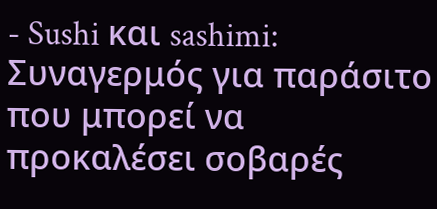- Sushi και sashimi: Συναγερμός για παράσιτο που μπορεί να προκαλέσει σοβαρές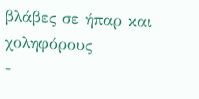βλάβες σε ήπαρ και χοληφόρους
-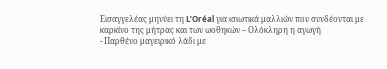Εισαγγελέας μηνύει τη L’Oréal για ισιωτικά μαλλιών που συνδέονται με καρκίνο της μήτρας και των ωοθηκών – Ολόκληρη η αγωγή
- Παρθένο μαγειρικό λάδι με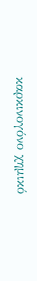καρκινογόνο χημικό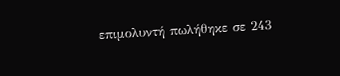επιμολυντή πωλήθηκε σε 243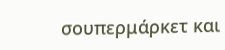σουπερμάρκετ και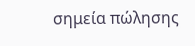σημεία πώλησης